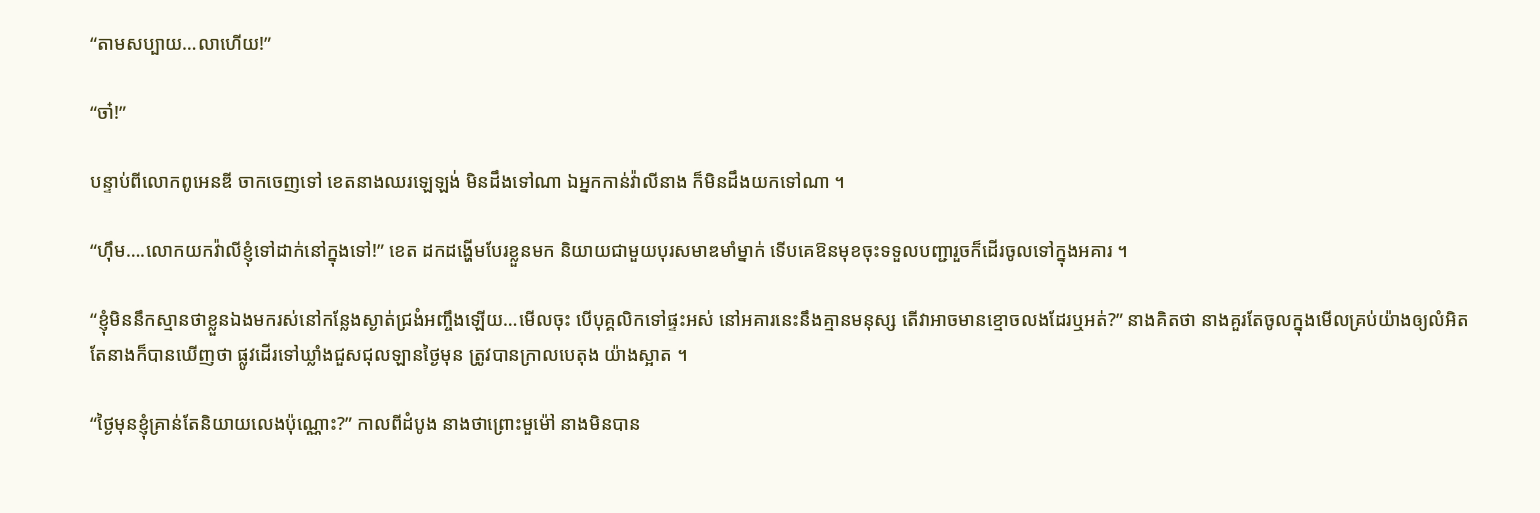“តាមសប្បាយ…លាហើយ!”

“ចា៎!”

បន្ទាប់ពីលោកពូអេនឌី ចាកចេញទៅ ខេតនាងឈរឡេឡង់ មិនដឹងទៅណា ឯអ្នកកាន់វ៉ាលីនាង ក៏មិនដឹងយកទៅណា ។

“ហ៊ឹម….លោកយកវ៉ាលីខ្ញុំទៅដាក់នៅក្នុងទៅ!” ខេត ដកដង្ហើមបែរខ្លួនមក និយាយជាមួយបុរសមាឌមាំម្នាក់ ទើបគេឱនមុខចុះទទួលបញ្ជារួចក៏ដើរចូលទៅក្នុងអគារ ។

“ខ្ញុំមិននឹកស្មានថាខ្លួនឯងមករស់នៅកន្លែងស្ងាត់ជ្រងំអញ្ចឹងឡើយ…មើលចុះ បើបុគ្គលិកទៅផ្ទះអស់ នៅអគារនេះនឹងគ្មានមនុស្ស តើវាអាចមានខ្មោចលងដែរឬអត់?” នាងគិតថា នាងគួរតែចូលក្នុងមើលគ្រប់យ៉ាងឲ្យលំអិត តែនាងក៏បានឃើញថា ផ្លូវដើរទៅឃ្លាំងជួសជុលឡានថ្ងៃមុន ត្រូវបានក្រាលបេតុង យ៉ាងស្អាត ។

“ថ្ងៃមុនខ្ញុំគ្រាន់តែនិយាយលេងប៉ុណ្ណោះ?” កាលពីដំបូង នាងថាព្រោះមួម៉ៅ នាងមិនបាន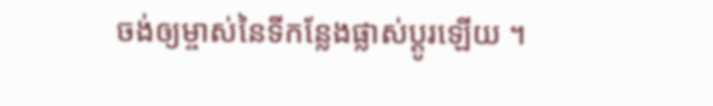ចង់ឲ្យម្ចាស់នៃទីកន្លែងផ្លាស់ប្ដូរឡើយ ។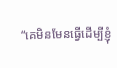“គេមិនមែនធ្វើដើម្បីខ្ញុំ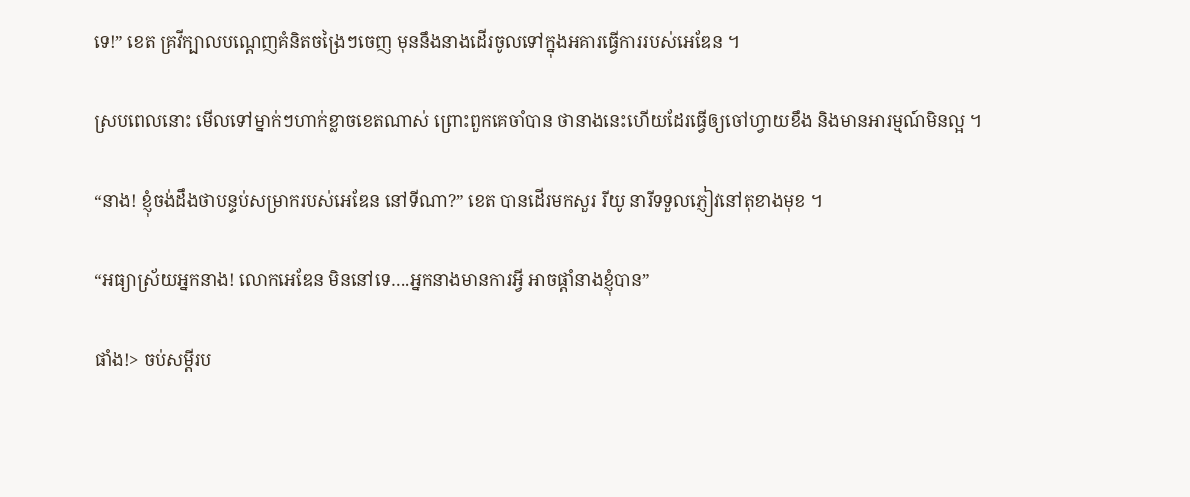ទេ!” ខេត គ្រវីក្បាលបណ្ដេញគំនិតចង្រៃៗចេញ មុននឹងនាងដើរចូលទៅក្នុងអគារធ្វើការរបស់អេឌែន ។

ស្របពេលនោះ មើលទៅម្នាក់ៗហាក់ខ្លាចខេតណាស់ ព្រោះពួកគេចាំបាន ថានាងនេះហើយដែរធ្វើឲ្យចៅហ្វាយខឹង និងមានអារម្មណ៍មិនល្អ ។

“នាង! ខ្ញុំចង់ដឹងថាបន្ទប់សម្រាករបស់អេឌែន នៅទីណា?” ខេត បានដើរមកសួរ រីយូ នារីទទួលភ្ញៀវនៅតុខាងមុខ ។

“អធ្យាស្រ័យអ្នកនាង! លោកអេឌែន មិននៅទេ….អ្នកនាងមានការអ្វី អាចផ្ដាំនាងខ្ញុំបាន”

ផាំង!> ចប់សម្ដីរប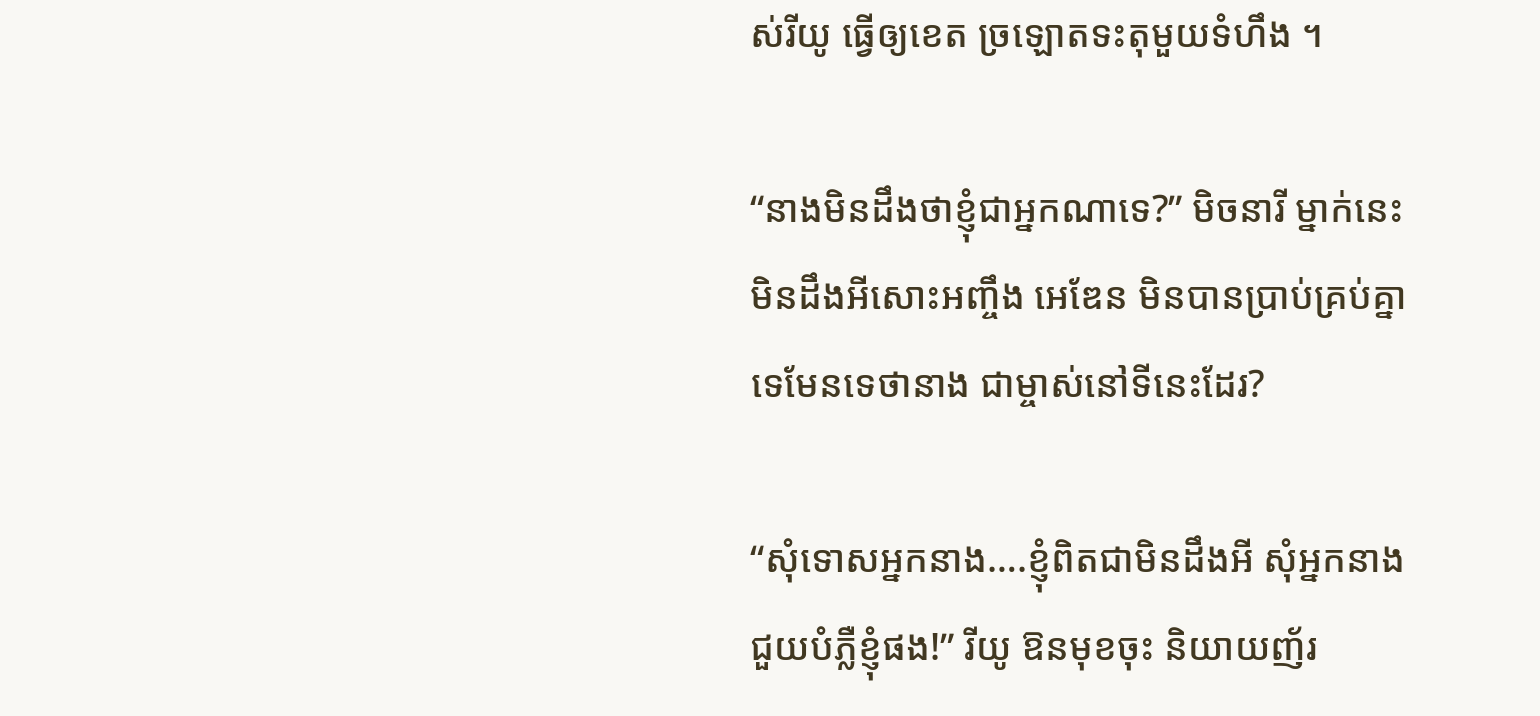ស់រីយូ ធ្វើឲ្យខេត ច្រឡោតទះតុមួយទំហឹង ។

“នាងមិនដឹងថាខ្ញុំជាអ្នកណាទេ?” មិចនារី ម្នាក់នេះមិនដឹងអីសោះអញ្ចឹង អេឌែន មិនបានប្រាប់គ្រប់គ្នាទេមែនទេថានាង ជាម្ចាស់នៅទីនេះដែរ?

“សុំទោសអ្នកនាង….ខ្ញុំពិតជាមិនដឹងអី សុំអ្នកនាងជួយបំភ្លឺខ្ញុំផង!” រីយូ ឱនមុខចុះ និយាយញ័រ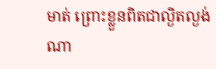មាត់ ព្រោះខ្លួនពិតជាល្ងិតល្ងង់ណា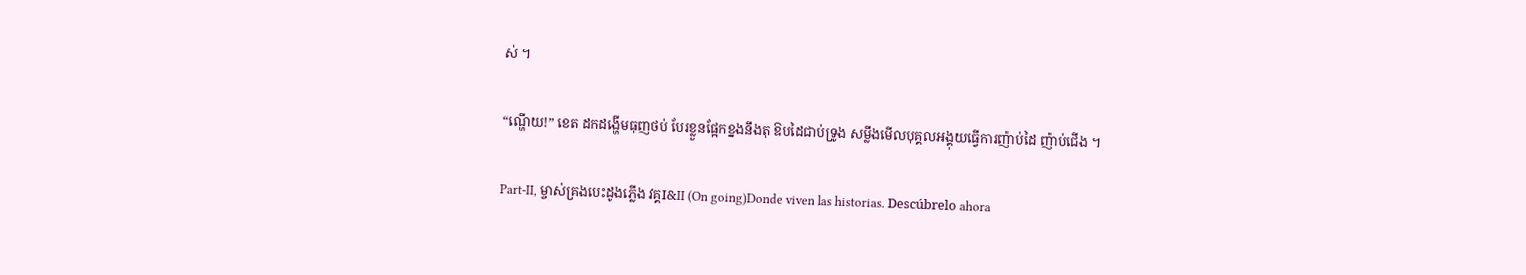ស់ ។

“ណ្ហើយ!” ខេត ដកដង្ហើមធុញថប់ បែរខ្លួនផ្អែកខ្នងនឹងតុ ឱបដៃជាប់ទ្រូង សម្លឹងមើលបុគ្គលអង្គុយធ្វើការញ៉ាប់ដៃ ញ៉ាប់ជើង ។

Part-II, ម្ចាស់គ្រងបេះដូងភ្លើង វគ្គI&II (On going)Donde viven las historias. Descúbrelo ahora